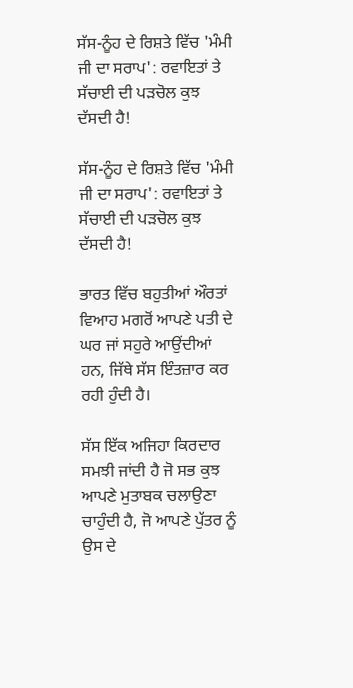ਸੱਸ-ਨੂੰਹ ਦੇ ਰਿਸ਼ਤੇ ਵਿੱਚ 'ਮੰਮੀ ਜੀ ਦਾ ਸਰਾਪ': ਰਵਾਇਤਾਂ ਤੇ ਸੱਚਾਈ ਦੀ ਪੜਚੋਲ ਕੁਝ ਦੱਸਦੀ ਹੈ!

ਸੱਸ-ਨੂੰਹ ਦੇ ਰਿਸ਼ਤੇ ਵਿੱਚ 'ਮੰਮੀ ਜੀ ਦਾ ਸਰਾਪ': ਰਵਾਇਤਾਂ ਤੇ ਸੱਚਾਈ ਦੀ ਪੜਚੋਲ ਕੁਝ ਦੱਸਦੀ ਹੈ!

ਭਾਰਤ ਵਿੱਚ ਬਹੁਤੀਆਂ ਔਰਤਾਂ ਵਿਆਹ ਮਗਰੋਂ ਆਪਣੇ ਪਤੀ ਦੇ ਘਰ ਜਾਂ ਸਹੁਰੇ ਆਉਂਦੀਆਂ ਹਨ, ਜਿੱਥੇ ਸੱਸ ਇੰਤਜ਼ਾਰ ਕਰ ਰਹੀ ਹੁੰਦੀ ਹੈ।

ਸੱਸ ਇੱਕ ਅਜਿਹਾ ਕਿਰਦਾਰ ਸਮਝੀ ਜਾਂਦੀ ਹੈ ਜੋ ਸਭ ਕੁਝ ਆਪਣੇ ਮੁਤਾਬਕ ਚਲਾਉਣਾ ਚਾਹੁੰਦੀ ਹੈ, ਜੋ ਆਪਣੇ ਪੁੱਤਰ ਨੂੰ ਉਸ ਦੇ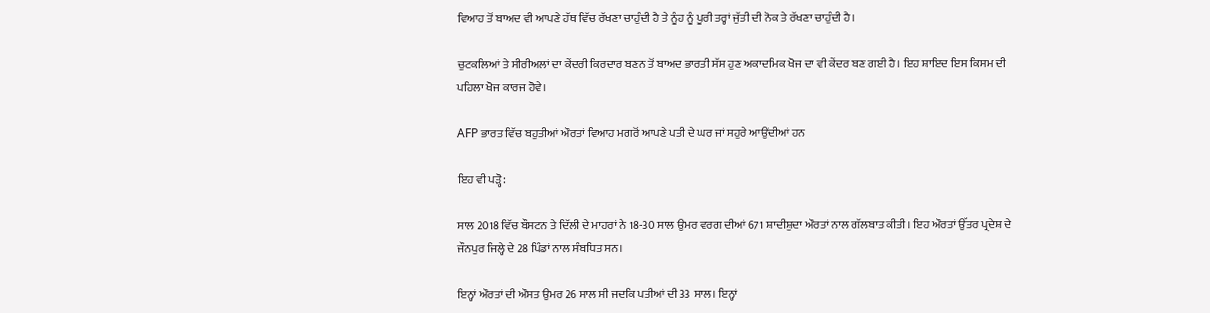ਵਿਆਹ ਤੋਂ ਬਾਅਦ ਵੀ ਆਪਣੇ ਹੱਥ ਵਿੱਚ ਰੱਖਣਾ ਚਾਹੁੰਦੀ ਹੈ ਤੇ ਨੂੰਹ ਨੂੰ ਪੂਰੀ ਤਰ੍ਹਾਂ ਜੁੱਤੀ ਦੀ ਨੋਕ ਤੇ ਰੱਖਣਾ ਚਾਹੁੰਦੀ ਹੈ।

ਚੁਟਕਲਿਆਂ ਤੇ ਸੀਰੀਅਲਾਂ ਦਾ ਕੇਂਦਰੀ ਕਿਰਦਾਰ ਬਣਨ ਤੋਂ ਬਾਅਦ ਭਾਰਤੀ ਸੱਸ ਹੁਣ ਅਕਾਦਮਿਕ ਖੋਜ ਦਾ ਵੀ ਕੇਂਦਰ ਬਣ ਗਈ ਹੈ। ਇਹ ਸ਼ਾਇਦ ਇਸ ਕਿਸਮ ਦੀ ਪਹਿਲਾ ਖੋਜ ਕਾਰਜ ਹੋਵੇ।

AFP ਭਾਰਤ ਵਿੱਚ ਬਹੁਤੀਆਂ ਔਰਤਾਂ ਵਿਆਹ ਮਗਰੋਂ ਆਪਣੇ ਪਤੀ ਦੇ ਘਰ ਜਾਂ ਸਹੁਰੇ ਆਉਂਦੀਆਂ ਹਨ

ਇਹ ਵੀ ਪੜ੍ਹੋ:

ਸਾਲ 2018 ਵਿੱਚ ਬੌਸਟਨ ਤੇ ਦਿੱਲੀ ਦੇ ਮਾਹਰਾਂ ਨੇ 18-30 ਸਾਲ ਉਮਰ ਵਰਗ ਦੀਆਂ 671 ਸ਼ਾਦੀਸ਼ੁਦਾ ਔਰਤਾਂ ਨਾਲ ਗੱਲਬਾਤ ਕੀਤੀ। ਇਹ ਔਰਤਾਂ ਉੱਤਰ ਪ੍ਰਦੇਸ਼ ਦੇ ਜੌਨਪੁਰ ਜਿਲ੍ਹੇ ਦੇ 28 ਪਿੰਡਾਂ ਨਾਲ ਸੰਬਧਿਤ ਸਨ।

ਇਨ੍ਹਾਂ ਔਰਤਾਂ ਦੀ ਔਸਤ ਉਮਰ 26 ਸਾਲ ਸੀ ਜਦਕਿ ਪਤੀਆਂ ਦੀ 33 ਸਾਲ। ਇਨ੍ਹਾਂ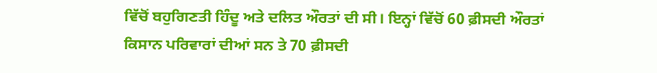ਵਿੱਚੋਂ ਬਹੁਗਿਣਤੀ ਹਿੰਦੂ ਅਤੇ ਦਲਿਤ ਔਰਤਾਂ ਦੀ ਸੀ। ਇਨ੍ਹਾਂ ਵਿੱਚੋਂ 60 ਫ਼ੀਸਦੀ ਔਰਤਾਂ ਕਿਸਾਨ ਪਰਿਵਾਰਾਂ ਦੀਆਂ ਸਨ ਤੇ 70 ਫ਼ੀਸਦੀ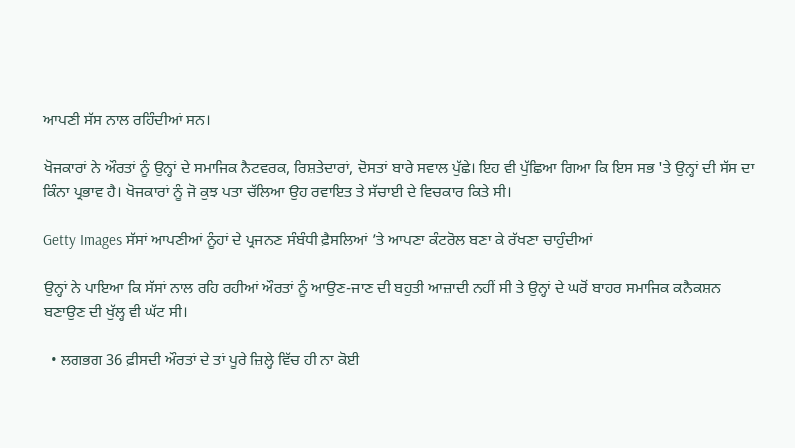ਆਪਣੀ ਸੱਸ ਨਾਲ ਰਹਿੰਦੀਆਂ ਸਨ।

ਖੋਜਕਾਰਾਂ ਨੇ ਔਰਤਾਂ ਨੂੰ ਉਨ੍ਹਾਂ ਦੇ ਸਮਾਜਿਕ ਨੈਟਵਰਕ, ਰਿਸ਼ਤੇਦਾਰਾਂ, ਦੋਸਤਾਂ ਬਾਰੇ ਸਵਾਲ ਪੁੱਛੇ। ਇਹ ਵੀ ਪੁੱਛਿਆ ਗਿਆ ਕਿ ਇਸ ਸਭ 'ਤੇ ਉਨ੍ਹਾਂ ਦੀ ਸੱਸ ਦਾ ਕਿੰਨਾ ਪ੍ਰਭਾਵ ਹੈ। ਖੋਜਕਾਰਾਂ ਨੂੰ ਜੋ ਕੁਝ ਪਤਾ ਚੱਲਿਆ ਉਹ ਰਵਾਇਤ ਤੇ ਸੱਚਾਈ ਦੇ ਵਿਚਕਾਰ ਕਿਤੇ ਸੀ।

Getty Images ਸੱਸਾਂ ਆਪਣੀਆਂ ਨੂੰਹਾਂ ਦੇ ਪ੍ਰਜਨਣ ਸੰਬੰਧੀ ਫ਼ੈਸਲਿਆਂ ’ਤੇ ਆਪਣਾ ਕੰਟਰੋਲ ਬਣਾ ਕੇ ਰੱਖਣਾ ਚਾਹੁੰਦੀਆਂ

ਉਨ੍ਹਾਂ ਨੇ ਪਾਇਆ ਕਿ ਸੱਸਾਂ ਨਾਲ ਰਹਿ ਰਹੀਆਂ ਔਰਤਾਂ ਨੂੰ ਆਉਣ-ਜਾਣ ਦੀ ਬਹੁਤੀ ਆਜ਼ਾਦੀ ਨਹੀਂ ਸੀ ਤੇ ਉਨ੍ਹਾਂ ਦੇ ਘਰੋਂ ਬਾਹਰ ਸਮਾਜਿਕ ਕਨੈਕਸ਼ਨ ਬਣਾਉਣ ਦੀ ਖੁੱਲ੍ਹ ਵੀ ਘੱਟ ਸੀ।

  • ਲਗਭਗ 36 ਫ਼ੀਸਦੀ ਔਰਤਾਂ ਦੇ ਤਾਂ ਪੂਰੇ ਜ਼ਿਲ੍ਹੇ ਵਿੱਚ ਹੀ ਨਾ ਕੋਈ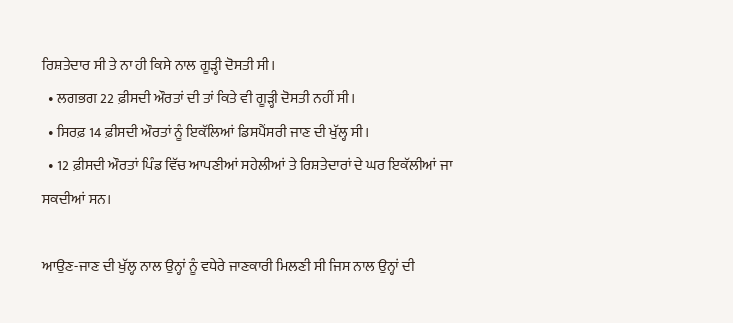ਰਿਸ਼ਤੇਦਾਰ ਸੀ ਤੇ ਨਾ ਹੀ ਕਿਸੇ ਨਾਲ ਗੂੜ੍ਹੀ ਦੋਸਤੀ ਸੀ।
  • ਲਗਭਗ 22 ਫ਼ੀਸਦੀ ਔਰਤਾਂ ਦੀ ਤਾਂ ਕਿਤੇ ਵੀ ਗੂੜ੍ਹੀ ਦੋਸਤੀ ਨਹੀਂ ਸੀ।
  • ਸਿਰਫ਼ 14 ਫ਼ੀਸਦੀ ਔਰਤਾਂ ਨੂੰ ਇਕੱਲਿਆਂ ਡਿਸਪੈਂਸਰੀ ਜਾਣ ਦੀ ਖੁੱਲ੍ਹ ਸੀ।
  • 12 ਫ਼ੀਸਦੀ ਔਰਤਾਂ ਪਿੰਡ ਵਿੱਚ ਆਪਣੀਆਂ ਸਹੇਲੀਆਂ ਤੇ ਰਿਸ਼ਤੇਦਾਰਾਂ ਦੇ ਘਰ ਇਕੱਲੀਆਂ ਜਾ ਸਕਦੀਆਂ ਸਨ।

ਆਉਣ-ਜਾਣ ਦੀ ਖੁੱਲ੍ਹ ਨਾਲ ਉਨ੍ਹਾਂ ਨੂੰ ਵਧੇਰੇ ਜਾਣਕਾਰੀ ਮਿਲਣੀ ਸੀ ਜਿਸ ਨਾਲ ਉਨ੍ਹਾਂ ਦੀ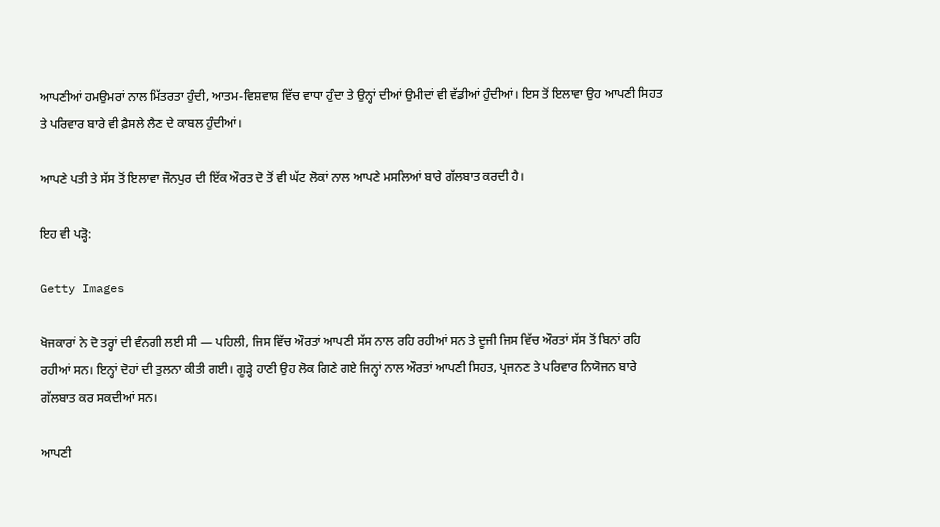ਆਪਣੀਆਂ ਹਮਉਮਰਾਂ ਨਾਲ ਮਿੱਤਰਤਾ ਹੁੰਦੀ, ਆਤਮ-ਵਿਸ਼ਵਾਸ਼ ਵਿੱਚ ਵਾਧਾ ਹੁੰਦਾ ਤੇ ਉਨ੍ਹਾਂ ਦੀਆਂ ਉਮੀਦਾਂ ਵੀ ਵੱਡੀਆਂ ਹੁੰਦੀਆਂ। ਇਸ ਤੋਂ ਇਲਾਵਾ ਉਹ ਆਪਣੀ ਸਿਹਤ ਤੇ ਪਰਿਵਾਰ ਬਾਰੇ ਵੀ ਫ਼ੈਸਲੇ ਲੈਣ ਦੇ ਕਾਬਲ ਹੁੰਦੀਆਂ।

ਆਪਣੇ ਪਤੀ ਤੇ ਸੱਸ ਤੋਂ ਇਲਾਵਾ ਜੌਨਪੁਰ ਦੀ ਇੱਕ ਔਰਤ ਦੋ ਤੋਂ ਵੀ ਘੱਟ ਲੋਕਾਂ ਨਾਲ ਆਪਣੇ ਮਸਲਿਆਂ ਬਾਰੇ ਗੱਲਬਾਤ ਕਰਦੀ ਹੈ।

ਇਹ ਵੀ ਪੜ੍ਹੋ:

Getty Images

ਖੋਜਕਾਰਾਂ ਨੇ ਦੋ ਤਰ੍ਹਾਂ ਦੀ ਵੰਨਗੀ ਲਈ ਸੀ — ਪਹਿਲੀ, ਜਿਸ ਵਿੱਚ ਔਰਤਾਂ ਆਪਣੀ ਸੱਸ ਨਾਲ ਰਹਿ ਰਹੀਆਂ ਸਨ ਤੇ ਦੂਜੀ ਜਿਸ ਵਿੱਚ ਔਰਤਾਂ ਸੱਸ ਤੋਂ ਬਿਨਾਂ ਰਹਿ ਰਹੀਆਂ ਸਨ। ਇਨ੍ਹਾਂ ਦੋਹਾਂ ਦੀ ਤੁਲਨਾ ਕੀਤੀ ਗਈ। ਗੂੜ੍ਹੇ ਹਾਣੀ ਉਹ ਲੋਕ ਗਿਣੇ ਗਏ ਜਿਨ੍ਹਾਂ ਨਾਲ ਔਰਤਾਂ ਆਪਣੀ ਸਿਹਤ, ਪ੍ਰਜਨਣ ਤੇ ਪਰਿਵਾਰ ਨਿਯੋਜਨ ਬਾਰੇ ਗੱਲਬਾਤ ਕਰ ਸਕਦੀਆਂ ਸਨ।

ਆਪਣੀ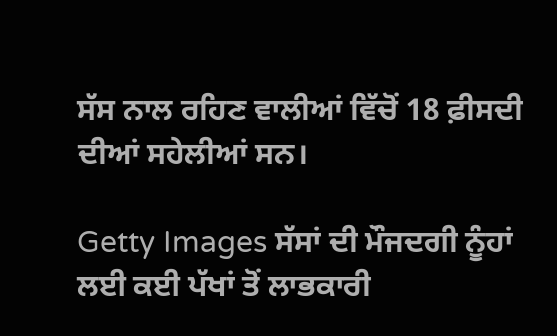ਸੱਸ ਨਾਲ ਰਹਿਣ ਵਾਲੀਆਂ ਵਿੱਚੋਂ 18 ਫ਼ੀਸਦੀ ਦੀਆਂ ਸਹੇਲੀਆਂ ਸਨ।

Getty Images ਸੱਸਾਂ ਦੀ ਮੌਜਦਗੀ ਨੂੰਹਾਂ ਲਈ ਕਈ ਪੱਖਾਂ ਤੋਂ ਲਾਭਕਾਰੀ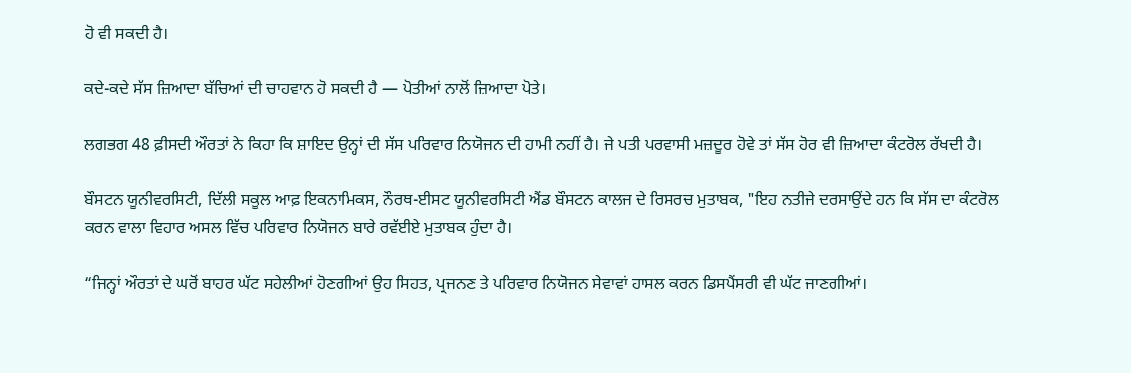ਹੋ ਵੀ ਸਕਦੀ ਹੈ।

ਕਦੇ-ਕਦੇ ਸੱਸ ਜ਼ਿਆਦਾ ਬੱਚਿਆਂ ਦੀ ਚਾਹਵਾਨ ਹੋ ਸਕਦੀ ਹੈ — ਪੋਤੀਆਂ ਨਾਲੋਂ ਜ਼ਿਆਦਾ ਪੋਤੇ।

ਲਗਭਗ 48 ਫ਼ੀਸਦੀ ਔਰਤਾਂ ਨੇ ਕਿਹਾ ਕਿ ਸ਼ਾਇਦ ਉਨ੍ਹਾਂ ਦੀ ਸੱਸ ਪਰਿਵਾਰ ਨਿਯੋਜਨ ਦੀ ਹਾਮੀ ਨਹੀਂ ਹੈ। ਜੇ ਪਤੀ ਪਰਵਾਸੀ ਮਜ਼ਦੂਰ ਹੋਵੇ ਤਾਂ ਸੱਸ ਹੋਰ ਵੀ ਜ਼ਿਆਦਾ ਕੰਟਰੋਲ ਰੱਖਦੀ ਹੈ।

ਬੌਸਟਨ ਯੂਨੀਵਰਸਿਟੀ, ਦਿੱਲੀ ਸਕੂਲ ਆਫ਼ ਇਕਨਾਮਿਕਸ, ਨੌਰਥ-ਈਸਟ ਯੂਨੀਵਰਸਿਟੀ ਐਂਡ ਬੌਸਟਨ ਕਾਲਜ ਦੇ ਰਿਸਰਚ ਮੁਤਾਬਕ, "ਇਹ ਨਤੀਜੇ ਦਰਸਾਉਂਦੇ ਹਨ ਕਿ ਸੱਸ ਦਾ ਕੰਟਰੋਲ ਕਰਨ ਵਾਲਾ ਵਿਹਾਰ ਅਸਲ ਵਿੱਚ ਪਰਿਵਾਰ ਨਿਯੋਜਨ ਬਾਰੇ ਰਵੱਈਏ ਮੁਤਾਬਕ ਹੁੰਦਾ ਹੈ।

“ਜਿਨ੍ਹਾਂ ਔਰਤਾਂ ਦੇ ਘਰੋਂ ਬਾਹਰ ਘੱਟ ਸਹੇਲੀਆਂ ਹੋਣਗੀਆਂ ਉਹ ਸਿਹਤ, ਪ੍ਰਜਨਣ ਤੇ ਪਰਿਵਾਰ ਨਿਯੋਜਨ ਸੇਵਾਵਾਂ ਹਾਸਲ ਕਰਨ ਡਿਸਪੈਂਸਰੀ ਵੀ ਘੱਟ ਜਾਣਗੀਆਂ।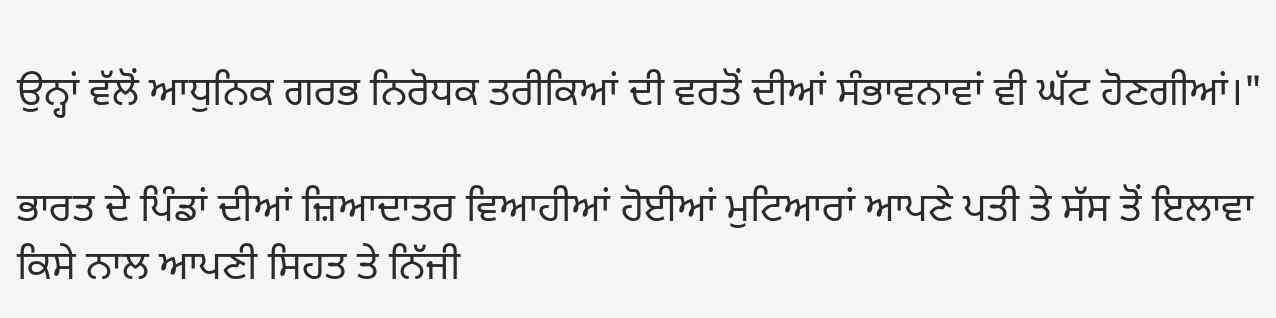ਉਨ੍ਹਾਂ ਵੱਲੋਂ ਆਧੁਨਿਕ ਗਰਭ ਨਿਰੋਧਕ ਤਰੀਕਿਆਂ ਦੀ ਵਰਤੋਂ ਦੀਆਂ ਸੰਭਾਵਨਾਵਾਂ ਵੀ ਘੱਟ ਹੋਣਗੀਆਂ।"

ਭਾਰਤ ਦੇ ਪਿੰਡਾਂ ਦੀਆਂ ਜ਼ਿਆਦਾਤਰ ਵਿਆਹੀਆਂ ਹੋਈਆਂ ਮੁਟਿਆਰਾਂ ਆਪਣੇ ਪਤੀ ਤੇ ਸੱਸ ਤੋਂ ਇਲਾਵਾ ਕਿਸੇ ਨਾਲ ਆਪਣੀ ਸਿਹਤ ਤੇ ਨਿੱਜੀ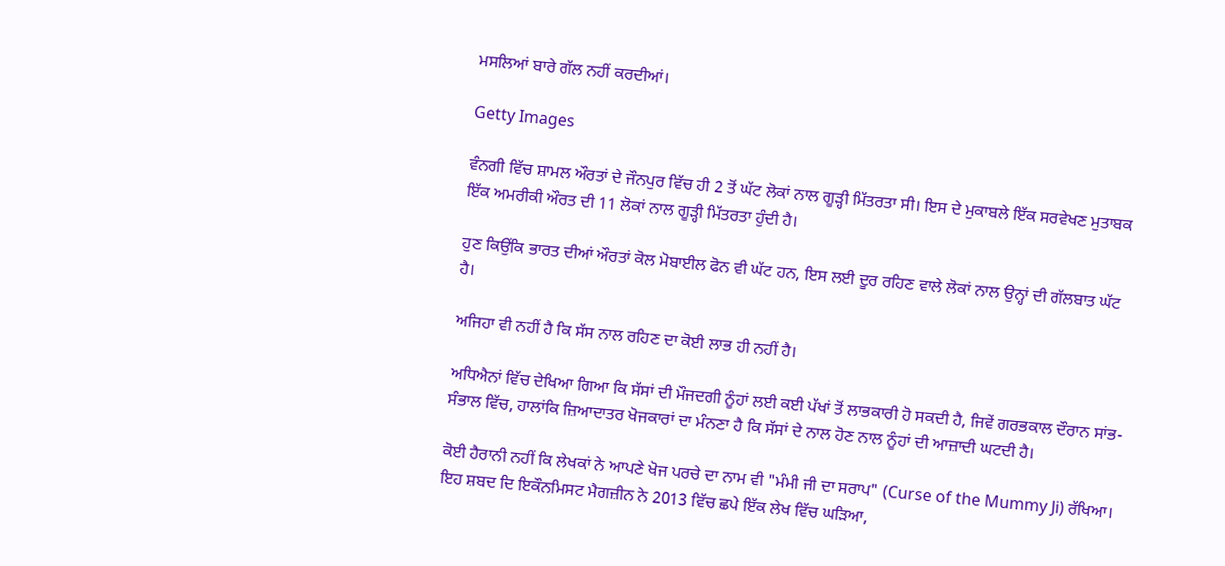ਮਸਲਿਆਂ ਬਾਰੇ ਗੱਲ ਨਹੀਂ ਕਰਦੀਆਂ।

Getty Images

ਵੰਨਗੀ ਵਿੱਚ ਸ਼ਾਮਲ ਔਰਤਾਂ ਦੇ ਜੌਨਪੁਰ ਵਿੱਚ ਹੀ 2 ਤੋਂ ਘੱਟ ਲੋਕਾਂ ਨਾਲ ਗੂੜ੍ਹੀ ਮਿੱਤਰਤਾ ਸੀ। ਇਸ ਦੇ ਮੁਕਾਬਲੇ ਇੱਕ ਸਰਵੇਖਣ ਮੁਤਾਬਕ ਇੱਕ ਅਮਰੀਕੀ ਔਰਤ ਦੀ 11 ਲੋਕਾਂ ਨਾਲ ਗੂੜ੍ਹੀ ਮਿੱਤਰਤਾ ਹੁੰਦੀ ਹੈ।

ਹੁਣ ਕਿਉਂਕਿ ਭਾਰਤ ਦੀਆਂ ਔਰਤਾਂ ਕੋਲ ਮੋਬਾਈਲ ਫੋਨ ਵੀ ਘੱਟ ਹਨ, ਇਸ ਲਈ ਦੂਰ ਰਹਿਣ ਵਾਲੇ ਲੋਕਾਂ ਨਾਲ ਉਨ੍ਹਾਂ ਦੀ ਗੱਲਬਾਤ ਘੱਟ ਹੈ।

ਅਜਿਹਾ ਵੀ ਨਹੀਂ ਹੈ ਕਿ ਸੱਸ ਨਾਲ ਰਹਿਣ ਦਾ ਕੋਈ ਲਾਭ ਹੀ ਨਹੀਂ ਹੈ।

ਅਧਿਐਨਾਂ ਵਿੱਚ ਦੇਖਿਆ ਗਿਆ ਕਿ ਸੱਸਾਂ ਦੀ ਮੌਜਦਗੀ ਨੂੰਹਾਂ ਲਈ ਕਈ ਪੱਖਾਂ ਤੋਂ ਲਾਭਕਾਰੀ ਹੋ ਸਕਦੀ ਹੈ, ਜਿਵੇਂ ਗਰਭਕਾਲ ਦੌਰਾਨ ਸਾਂਭ-ਸੰਭਾਲ ਵਿੱਚ, ਹਾਲਾਂਕਿ ਜ਼ਿਆਦਾਤਰ ਖੋਜਕਾਰਾਂ ਦਾ ਮੰਨਣਾ ਹੈ ਕਿ ਸੱਸਾਂ ਦੇ ਨਾਲ ਹੋਣ ਨਾਲ ਨੂੰਹਾਂ ਦੀ ਆਜ਼ਾਦੀ ਘਟਦੀ ਹੈ।

ਕੋਈ ਹੈਰਾਨੀ ਨਹੀਂ ਕਿ ਲੇਖਕਾਂ ਨੇ ਆਪਣੇ ਖੋਜ ਪਰਚੇ ਦਾ ਨਾਮ ਵੀ "ਮੰਮੀ ਜੀ ਦਾ ਸਰਾਪ" (Curse of the Mummy Ji) ਰੱਖਿਆ। ਇਹ ਸ਼ਬਦ ਦਿ ਇਕੌਨਮਿਸਟ ਮੈਗਜ਼ੀਨ ਨੇ 2013 ਵਿੱਚ ਛਪੇ ਇੱਕ ਲੇਖ ਵਿੱਚ ਘੜਿਆ,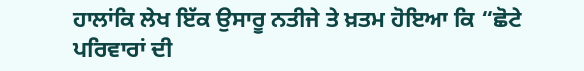ਹਾਲਾਂਕਿ ਲੇਖ ਇੱਕ ਉਸਾਰੂ ਨਤੀਜੇ ਤੇ ਖ਼ਤਮ ਹੋਇਆ ਕਿ “ਛੋਟੇ ਪਰਿਵਾਰਾਂ ਦੀ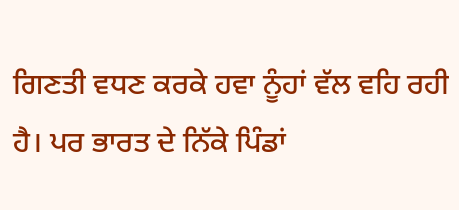ਗਿਣਤੀ ਵਧਣ ਕਰਕੇ ਹਵਾ ਨੂੰਹਾਂ ਵੱਲ ਵਹਿ ਰਹੀ ਹੈ। ਪਰ ਭਾਰਤ ਦੇ ਨਿੱਕੇ ਪਿੰਡਾਂ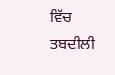ਵਿੱਚ ਤਬਦੀਲੀ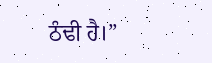ਠੰਢੀ ਹੈ।”